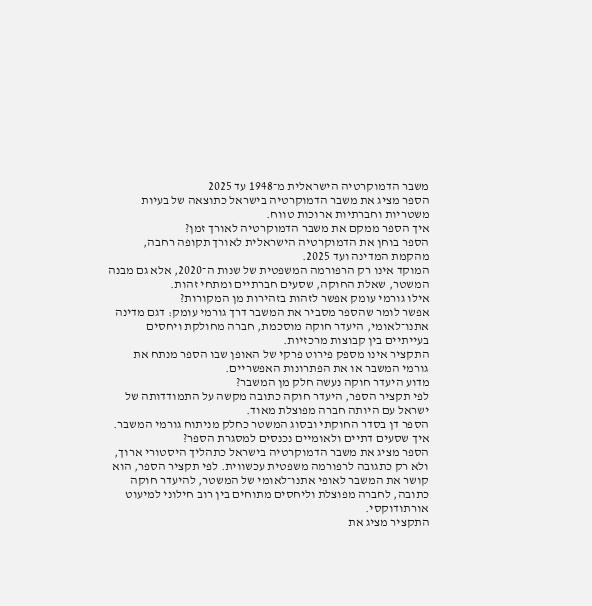משבר הדמוקרטיה הישראלית מ־1948 עד 2025
הספר מציג את משבר הדמוקרטיה בישראל כתוצאה של בעיות משטריות וחברתיות ארוכות טווח.
איך הספר ממקם את משבר הדמוקרטיה לאורך זמן?
הספר בוחן את הדמוקרטיה הישראלית לאורך תקופה רחבה, מהקמת המדינה ועד 2025.
המוקד אינו רק הרפורמה המשפטית של שנות ה־2020, אלא גם מבנה המשטר, שאלת החוקה, שסעים חברתיים ומתחי זהות.
אילו גורמי עומק אפשר לזהות בזהירות מן המקורות?
אפשר לומר שהספר מסביר את המשבר דרך גורמי עומק: דגם מדינה אתנו־לאומי, היעדר חוקה מוסכמת, חברה מחולקת ויחסים בעייתיים בין קבוצות מרכזיות.
התקציר אינו מספק פירוט פרקי של האופן שבו הספר מנתח את גורמי המשבר או את הפתרונות האפשריים.
מדוע היעדר חוקה נעשה חלק מן המשבר?
לפי תקציר הספר, היעדר חוקה כתובה מקשה על התמודדותה של ישראל עם היותה חברה מפוצלת מאוד.
הספר דן בסדר החוקתי ובסוג המשטר כחלק מניתוח גורמי המשבר.
איך שסעים דתיים ולאומיים נכנסים למסגרת הספר?
הספר מציג את משבר הדמוקרטיה בישראל כתהליך היסטורי ארוך, ולא רק כתגובה לרפורמה משפטית עכשווית. לפי תקציר הספר, הוא קושר את המשבר לאופי אתנו־לאומי של המשטר, להיעדר חוקה כתובה, לחברה מפוצלת וליחסים מתוחים בין רוב חילוני למיעוט אורתודוקסי.
התקציר מציג את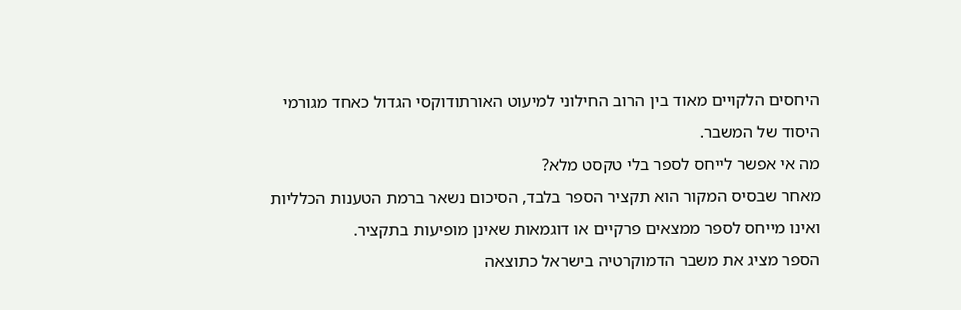היחסים הלקויים מאוד בין הרוב החילוני למיעוט האורתודוקסי הגדול כאחד מגורמי היסוד של המשבר.
מה אי אפשר לייחס לספר בלי טקסט מלא?
מאחר שבסיס המקור הוא תקציר הספר בלבד, הסיכום נשאר ברמת הטענות הכלליות ואינו מייחס לספר ממצאים פרקיים או דוגמאות שאינן מופיעות בתקציר.
הספר מציג את משבר הדמוקרטיה בישראל כתוצאה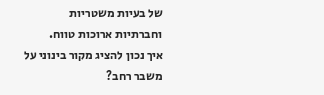של בעיות משטריות וחברתיות ארוכות טווח.
איך נכון להציג מקור בינוני על משבר רחב?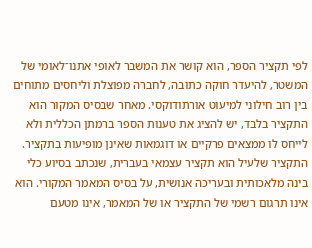לפי תקציר הספר, הוא קושר את המשבר לאופי אתנו־לאומי של המשטר, להיעדר חוקה כתובה, לחברה מפוצלת וליחסים מתוחים בין רוב חילוני למיעוט אורתודוקסי. מאחר שבסיס המקור הוא התקציר בלבד, יש להציג את טענות הספר ברמתן הכללית ולא לייחס לו ממצאים פרקיים או דוגמאות שאינן מופיעות בתקציר.
התקציר שלעיל הוא תקציר עצמאי בעברית, שנכתב בסיוע כלי בינה מלאכותית ובעריכה אנושית, על בסיס המאמר המקורי. הוא אינו תרגום רשמי של התקציר או של המאמר, אינו מטעם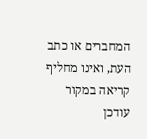המחברים או כתב העת, ואינו מחליף קריאה במקור
עודכן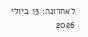לאחרונה: 13 ביולי 2026